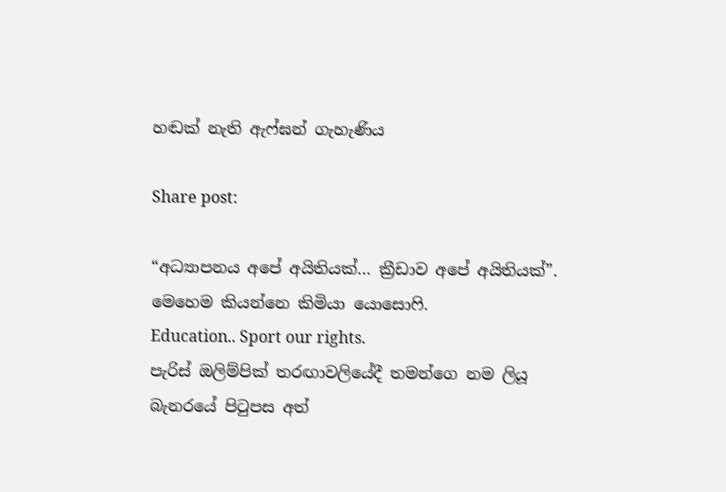හඬක් නැති ඇෆ්ඝන් ගැහැණිය

Share post:

“අධ්‍යාපනය අපේ අයිතියක්… ක්‍රීඩාව අපේ අයිතියක්”.
මෙහෙම කියන්නෙ කිමියා යොසොෆි.
Education.. Sport our rights.
පැරිස් ඔලිම්පික් තරඟාවලියේදී තමන්ගෙ නම ලියූ බැනරයේ පිටුපස අත්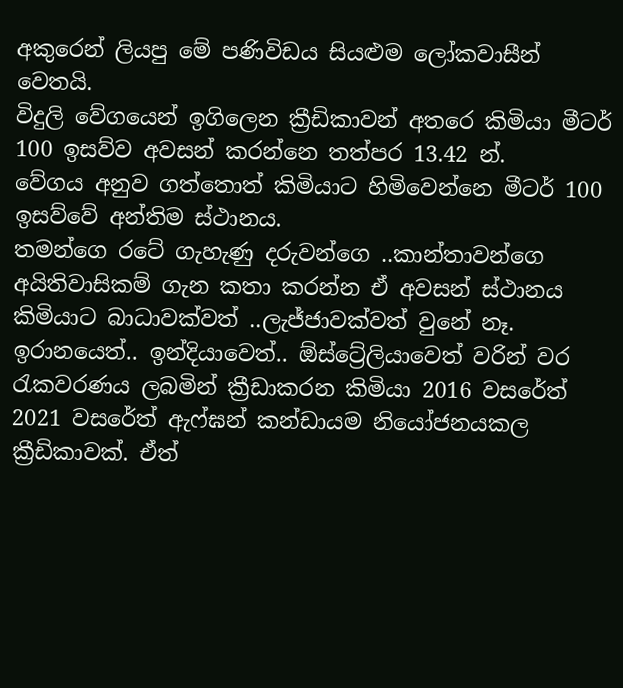අකුරෙන් ලියපු මේ පණිවිඩය සියළුම ලෝකවාසීන් වෙතයි.
විදුලි වේගයෙන් ඉගිලෙන ක්‍රීඩිකාවන් අතරෙ කිමියා මීටර් 100 ඉසව්ව අවසන් කරන්නෙ තත්පර 13.42 න්.
වේගය අනුව ගත්තොත් කිමියාට හිමිවෙන්නෙ මීටර් 100 ඉසව්වේ අන්තිම ස්ථානය.
තමන්ගෙ රටේ ගැහැණු දරුවන්ගෙ ..කාන්තාවන්ගෙ අයිතිවාසිකම් ගැන කතා කරන්න ඒ අවසන් ස්ථානය කිමියාට බාධාවක්වත් ..ලැජ්ජාවක්වත් වුනේ නෑ.
ඉරානයෙත්.. ඉන්දියාවෙත්.. ඕස්ට්‍රේලියාවෙත් වරින් වර රැකවරණය ලබමින් ක්‍රීඩාකරන කිමියා 2016 වසරේත් 2021 වසරේත් ඇෆ්ඝන් කන්ඩායම නියෝජනයකල ක්‍රීඩිකාවක්. ඒත්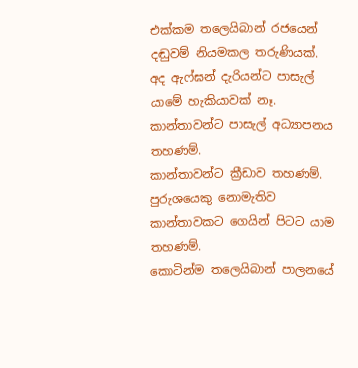එක්කම තලෙයිබාන් රජයෙන් දඬුවම් නියමකල තරුණියක්.
අද ඇෆ්ඝන් දැරියන්ට පාසැල් යාමේ හැකියාවක් නෑ. කාන්තාවන්ට පාසැල් අධ්‍යාපනය තහණම්.
කාන්තාවන්ට ක්‍රීඩාව තහණම්. පුරුශයෙකු නොමැතිව කාන්තාවකට ගෙයින් පිටට යාම තහණම්.
කොටින්ම තලෙයිබාන් පාලනයේ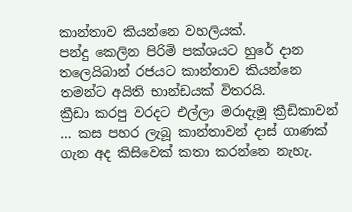කාන්තාව කියන්නෙ වහලියක්.
පන්දු කෙලින පිරිමි පක්ශයට හුරේ දාන තලෙයිබාන් රජයට කාන්තාව කියන්නෙ තමන්ට අයිති භාන්ඩයක් විතරයි.
ක්‍රීඩා කරපු වරදට එල්ලා මරාදැමූ ක්‍රීඩිකාවන් … කස පහර ලැබූ කාන්තාවන් දාස් ගාණක් ගැන අද කිසිවෙක් කතා කරන්නෙ නැහැ.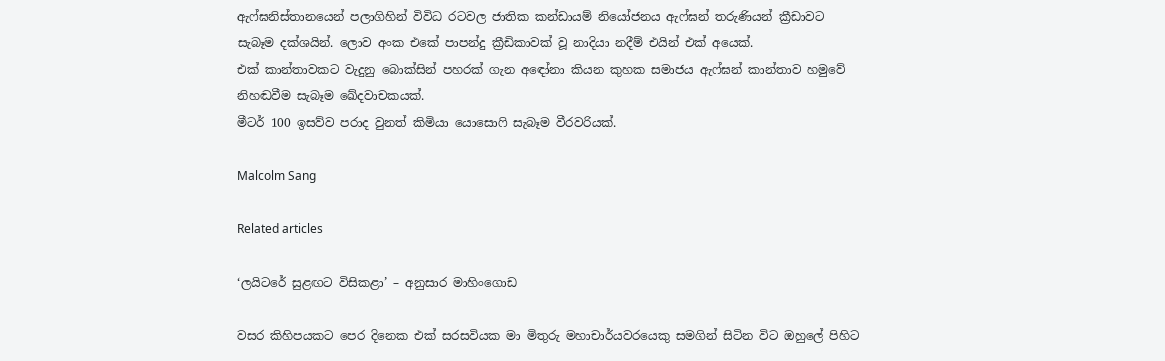ඇෆ්ඝනිස්තානයෙන් පලාගිහින් විවිධ රටවල ජාතික කන්ඩායම් නියෝජනය ඇෆ්ඝන් තරුණියන් ක්‍රීඩාවට සැබෑම දක්ශයින්. ලොව අංක එකේ පාපන්දු ක්‍රීඩිකාවක් වූ නාදියා නදීම් එයින් එක් අයෙක්.
එක් කාන්තාවකට වැදුනු බොක්සින් පහරක් ගැන අඳෝනා කියන කුහක සමාජය ඇෆ්ඝන් කාන්තාව හමුවේ නිහඬවීම සැබෑම ඛේදවාචකයක්.
මීටර් 100 ඉසව්ව පරාද වුනත් කිමියා යොසොෆි සැබෑම වීරවරියක්.

Malcolm Sang

Related articles

‘ලයිටරේ සුළඟට විසිකළා’ – අනුසාර මාහිංගොඩ

වසර කිහිපයකට පෙර දිනෙක එක් සරසවියක මා මිතුරු මහාචාර්යවරයෙකු සමගින් සිටින විට ඔහුලේ පිහිට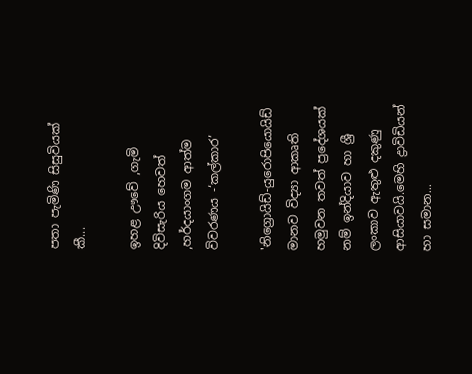පතා පැමිණි සිසුවියක් කී...

ඉහළ ඌවේ ,ගැමි දිවිසැරිය හෙවත් ,හර්දයාංගම ආත්ම විවරණය -‘කල්කාර’

'නිග්‍රොයිඩ්-යුරොපියොයිඩ් මානව විද්‍යා ආකෘති හමුවන තවත් ප්‍රදේශයක් නම් ඉන්දියාව හා ශ්‍රී ලංකාව ඇතුළු දකුණු ආසියාවයි.මෙහි ද්‍රාවිඩියන් හා සමාන...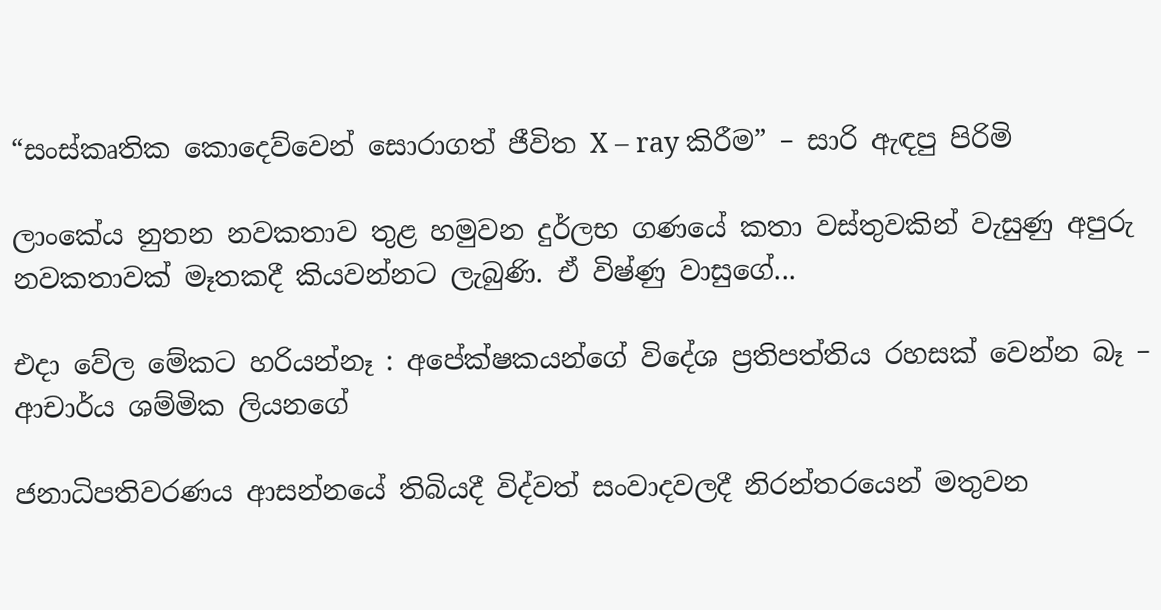“සංස්කෘතික කොදෙව්වෙන් සොරාගත් ජීවිත X – ray කිරීම” – සාරි ඇඳපු පිරිමි

ලාංකේය නුතන නවකතාව තුළ හමුවන දුර්ලභ ගණයේ කතා වස්තුවකින් වැසුණු අපුරු නවකතාවක් මෑතකදී කියවන්නට ලැබුණි. ඒ විෂ්ණු වාසුගේ...

එදා වේල මේකට හරියන්නෑ : අපේක්ෂකයන්ගේ විදේශ ප්‍රතිපත්තිය රහසක් වෙන්න බෑ – ආචාර්ය ශම්මික ලියනගේ

ජනාධිපතිවරණය ආසන්නයේ තිබියදී විද්වත් සංවාදවලදී නිරන්තරයෙන් මතුවන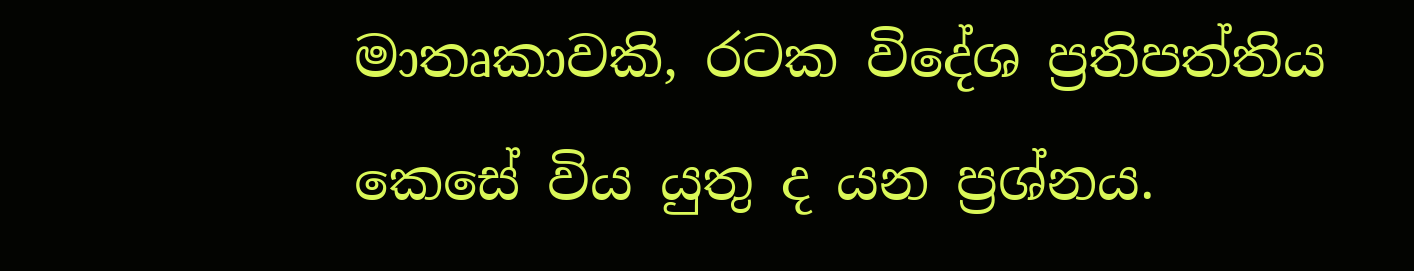මාතෘකාවකි, රටක විදේශ ප්‍රතිපත්තිය කෙසේ විය යුතු ද යන ප්‍රශ්නය.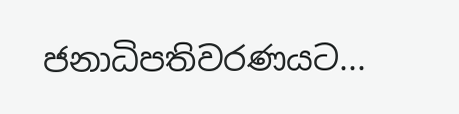ජනාධිපතිවරණයට...